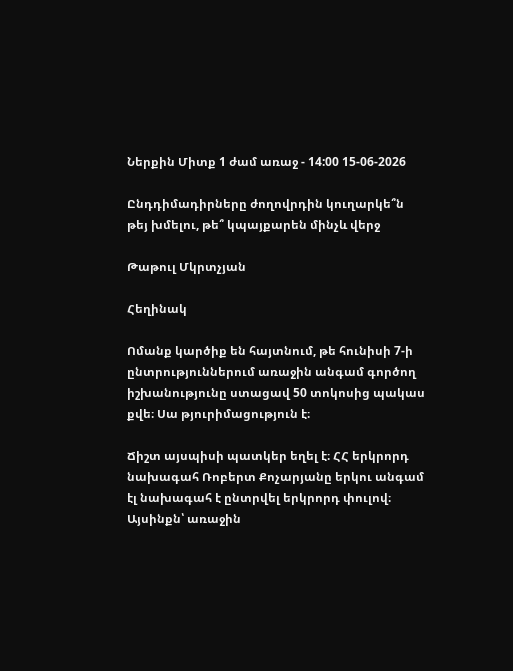Ներքին Միտք 1 ժամ առաջ - 14:00 15-06-2026

Ընդդիմադիրները ժողովրդին կուղարկե՞ն թեյ խմելու, թե՞ կպայքարեն մինչև վերջ

Թաթուլ Մկրտչյան

Հեղինակ

Ոմանք կարծիք են հայտնում, թե հունիսի 7-ի ընտրություններում առաջին անգամ գործող իշխանությունը ստացավ 50 տոկոսից պակաս քվե։ Սա թյուրիմացություն է։

Ճիշտ այսպիսի պատկեր եղել է։ ՀՀ երկրորդ նախագահ Ռոբերտ Քոչարյանը երկու անգամ էլ նախագահ է ընտրվել երկրորդ փուլով։ Այսինքն՝ առաջին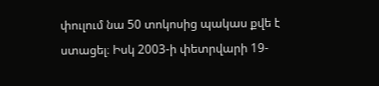փուլում նա 50 տոկոսից պակաս քվե է ստացել։ Իսկ 2003-ի փետրվարի 19-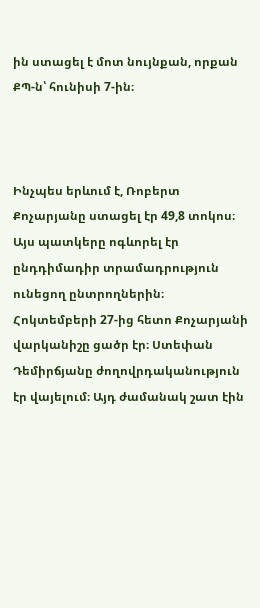ին ստացել է մոտ նույնքան, որքան ՔՊ-ն՝ հունիսի 7-ին։



Ինչպես երևում է, Ռոբերտ Քոչարյանը ստացել էր 49,8 տոկոս։ Այս պատկերը ոգևորել էր ընդդիմադիր տրամադրություն ունեցող ընտրողներին։ Հոկտեմբերի 27-ից հետո Քոչարյանի վարկանիշը ցածր էր։ Ստեփան Դեմիրճյանը ժողովրդականություն էր վայելում։ Այդ ժամանակ շատ էին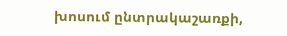խոսում ընտրակաշառքի,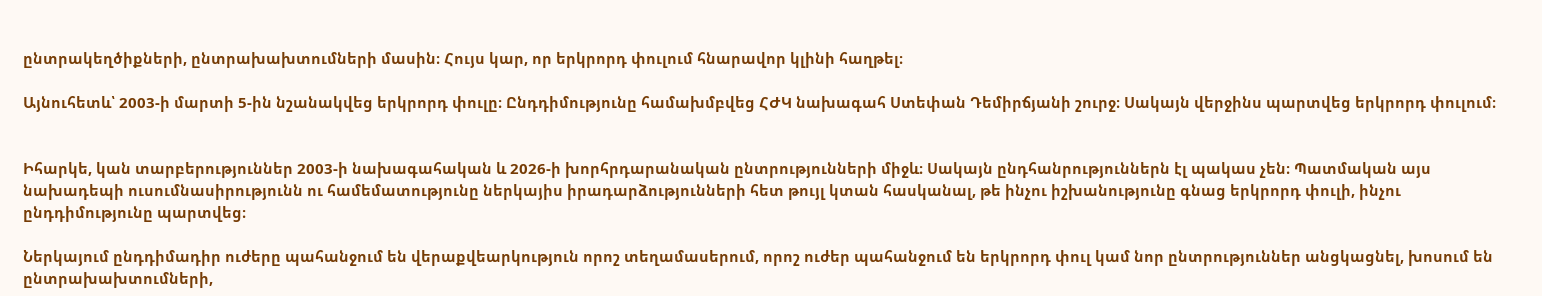ընտրակեղծիքների, ընտրախախտումների մասին։ Հույս կար, որ երկրորդ փուլում հնարավոր կլինի հաղթել։

Այնուհետև՝ 2003-ի մարտի 5-ին նշանակվեց երկրորդ փուլը։ Ընդդիմությունը համախմբվեց ՀԺԿ նախագահ Ստեփան Դեմիրճյանի շուրջ։ Սակայն վերջինս պարտվեց երկրորդ փուլում։


Իհարկե, կան տարբերություններ 2003-ի նախագահական և 2026-ի խորհրդարանական ընտրությունների միջև։ Սակայն ընդհանրություններն էլ պակաս չեն։ Պատմական այս նախադեպի ուսումնասիրությունն ու համեմատությունը ներկայիս իրադարձությունների հետ թույլ կտան հասկանալ, թե ինչու իշխանությունը գնաց երկրորդ փուլի, ինչու ընդդիմությունը պարտվեց։

Ներկայում ընդդիմադիր ուժերը պահանջում են վերաքվեարկություն որոշ տեղամասերում, որոշ ուժեր պահանջում են երկրորդ փուլ կամ նոր ընտրություններ անցկացնել, խոսում են ընտրախախտումների,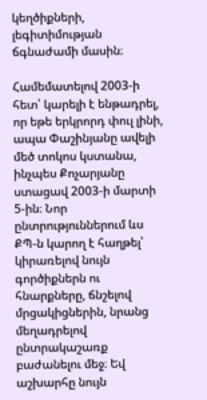կեղծիքների, լեգիտիմության ճգնաժամի մասին։

Համեմատելով 2003-ի հետ՝ կարելի է ենթադրել, որ եթե երկրորդ փուլ լինի, ապա Փաշինյանը ավելի մեծ տոկոս կստանա, ինչպես Քոչարյանը ստացավ 2003-ի մարտի 5-ին։ Նոր ընտրություններում ևս ՔՊ-ն կարող է հաղթել՝ կիրառելով նույն գործիքներն ու հնարքները, ճնշելով մրցակիցներին, նրանց մեղադրելով ընտրակաշառք բաժանելու մեջ։ Եվ աշխարհը նույն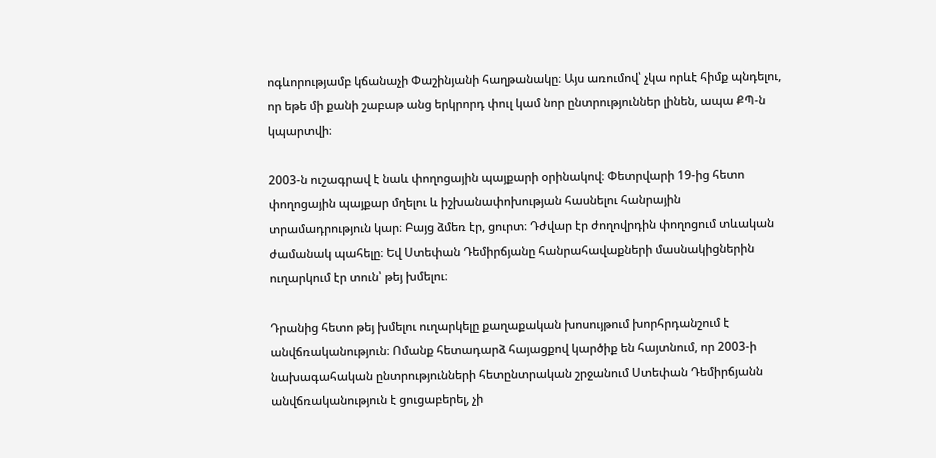ոգևորությամբ կճանաչի Փաշինյանի հաղթանակը։ Այս առումով՝ չկա որևէ հիմք պնդելու, որ եթե մի քանի շաբաթ անց երկրորդ փուլ կամ նոր ընտրություններ լինեն, ապա ՔՊ-ն կպարտվի։

2003-ն ուշագրավ է նաև փողոցային պայքարի օրինակով։ Փետրվարի 19-ից հետո փողոցային պայքար մղելու և իշխանափոխության հասնելու հանրային տրամադրություն կար։ Բայց ձմեռ էր, ցուրտ։ Դժվար էր ժողովրդին փողոցում տևական ժամանակ պահելը։ Եվ Ստեփան Դեմիրճյանը հանրահավաքների մասնակիցներին ուղարկում էր տուն՝ թեյ խմելու։

Դրանից հետո թեյ խմելու ուղարկելը քաղաքական խոսույթում խորհրդանշում է անվճռականություն։ Ոմանք հետադարձ հայացքով կարծիք են հայտնում, որ 2003-ի նախագահական ընտրությունների հետընտրական շրջանում Ստեփան Դեմիրճյանն անվճռականություն է ցուցաբերել, չի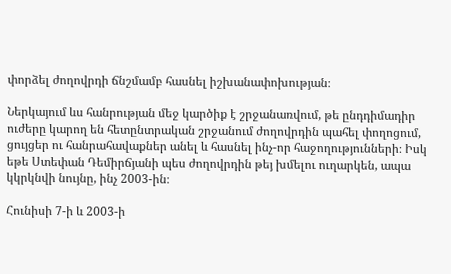փորձել ժողովրդի ճնշմամբ հասնել իշխանափոխության։

Ներկայում ևս հանրության մեջ կարծիք է շրջանառվում, թե ընդդիմադիր ուժերը կարող են հետընտրական շրջանում ժողովրդին պահել փողոցում, ցույցեր ու հանրահավաքներ անել և հասնել ինչ-որ հաջողությունների։ Իսկ եթե Ստեփան Դեմիրճյանի պես ժողովրդին թեյ խմելու ուղարկեն, ապա կկրկնվի նույնը, ինչ 2003-ին։

Հունիսի 7-ի և 2003-ի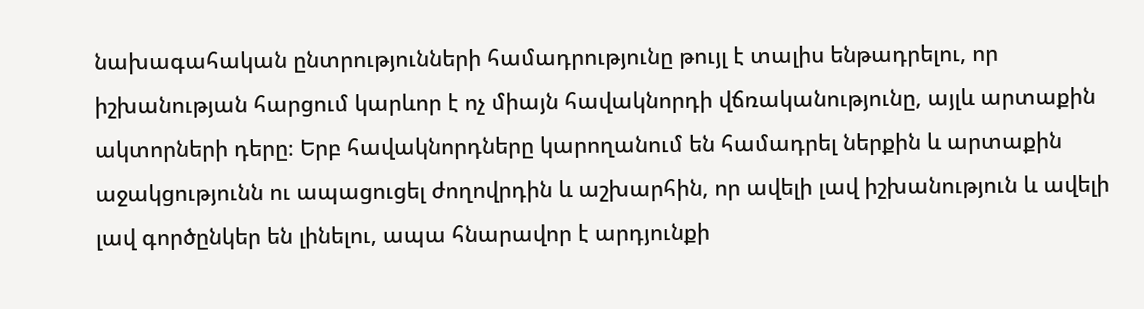նախագահական ընտրությունների համադրությունը թույլ է տալիս ենթադրելու, որ իշխանության հարցում կարևոր է ոչ միայն հավակնորդի վճռականությունը, այլև արտաքին ակտորների դերը։ Երբ հավակնորդները կարողանում են համադրել ներքին և արտաքին աջակցությունն ու ապացուցել ժողովրդին և աշխարհին, որ ավելի լավ իշխանություն և ավելի լավ գործընկեր են լինելու, ապա հնարավոր է արդյունքի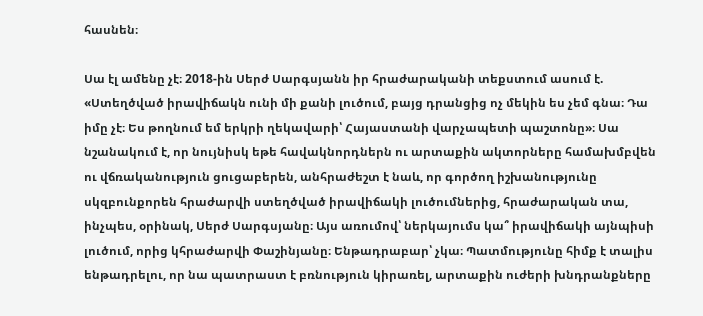հասնեն։

Սա էլ ամենը չէ։ 2018-ին Սերժ Սարգսյանն իր հրաժարականի տեքստում ասում է. «Ստեղծված իրավիճակն ունի մի քանի լուծում, բայց դրանցից ոչ մեկին ես չեմ գնա։ Դա իմը չէ։ Ես թողնում եմ երկրի ղեկավարի՝ Հայաստանի վարչապետի պաշտոնը»։ Սա նշանակում է, որ նույնիսկ եթե հավակնորդներն ու արտաքին ակտորները համախմբվեն ու վճռականություն ցուցաբերեն, անհրաժեշտ է նաև, որ գործող իշխանությունը սկզբունքորեն հրաժարվի ստեղծված իրավիճակի լուծումներից, հրաժարական տա, ինչպես, օրինակ, Սերժ Սարգսյանը։ Այս առումով՝ ներկայումս կա՞ իրավիճակի այնպիսի լուծում, որից կհրաժարվի Փաշինյանը։ Ենթադրաբար՝ չկա։ Պատմությունը հիմք է տալիս ենթադրելու, որ նա պատրաստ է բռնություն կիրառել, արտաքին ուժերի խնդրանքները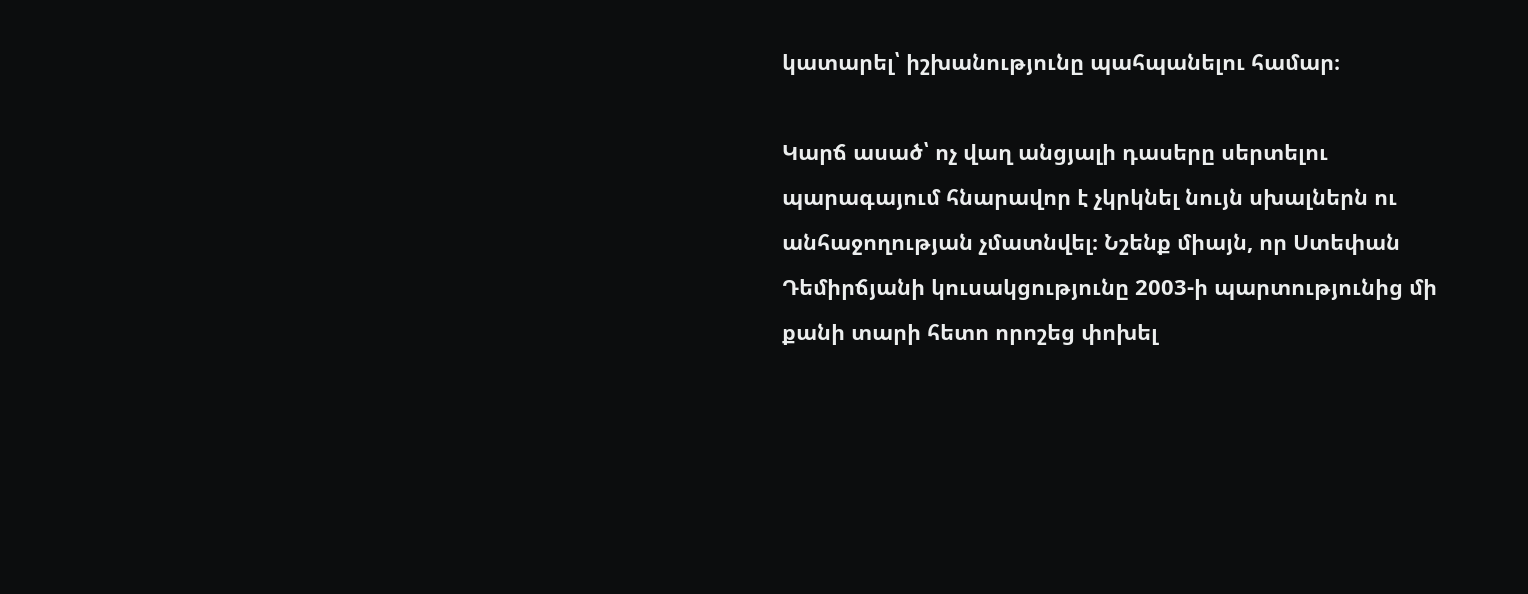կատարել՝ իշխանությունը պահպանելու համար։

Կարճ ասած՝ ոչ վաղ անցյալի դասերը սերտելու պարագայում հնարավոր է չկրկնել նույն սխալներն ու անհաջողության չմատնվել։ Նշենք միայն, որ Ստեփան Դեմիրճյանի կուսակցությունը 2003-ի պարտությունից մի քանի տարի հետո որոշեց փոխել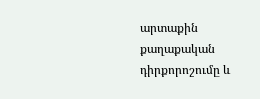արտաքին քաղաքական դիրքորոշումը և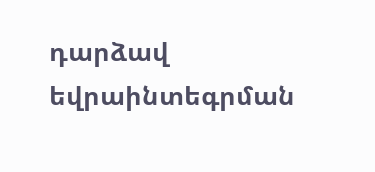դարձավ եվրաինտեգրման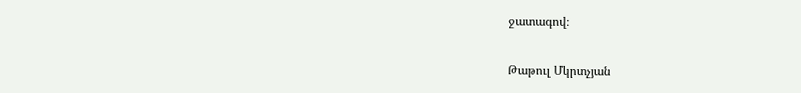ջատագով։

Թաթուլ Մկրտչյան